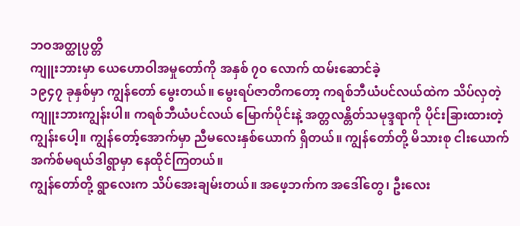ဘဝအတ္ထုပ္ပတ္တိ
ကျူးဘားမှာ ယေဟောဝါအမှုတော်ကို အနှစ် ၇၀ လောက် ထမ်းဆောင်ခဲ့
၁၉၄၇ ခုနှစ်မှာ ကျွန်တော် မွေးတယ်။ မွေးရပ်ဇာတိကတော့ ကရစ်ဘီယံပင်လယ်ထဲက သိပ်လှတဲ့ ကျူးဘားကျွန်းပါ။ ကရစ်ဘီယံပင်လယ် မြောက်ပိုင်းနဲ့ အတ္တလန္တိတ်သမုဒ္ဒရာကို ပိုင်းခြားထားတဲ့ ကျွန်းပေါ့။ ကျွန်တော့်အောက်မှာ ညီမလေးနှစ်ယောက် ရှိတယ်။ ကျွန်တော်တို့ မိသားစု ငါးယောက် အက်စ်မရယ်ဒါရွာမှာ နေထိုင်ကြတယ်။
ကျွန်တော်တို့ ရွာလေးက သိပ်အေးချမ်းတယ်။ အဖေ့ဘက်က အဒေါ်တွေ၊ ဦးလေး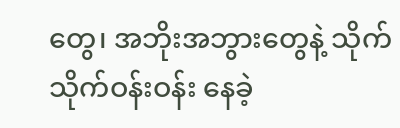တွေ၊ အဘိုးအဘွားတွေနဲ့ သိုက်သိုက်ဝန်းဝန်း နေခဲ့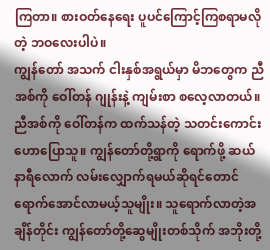ကြတာ။ စားဝတ်နေရေး ပူပင်ကြောင့်ကြစရာမလိုတဲ့ ဘဝလေးပါပဲ။
ကျွန်တော် အသက် ငါးနှစ်အရွယ်မှာ မိဘတွေက ညီအစ်ကို ဝေါ်တန် ဂျုန်းနဲ့ ကျမ်းစာ စလေ့လာတယ်။ ညီအစ်ကို ဝေါ်တန်က ထက်သန်တဲ့ သတင်းကောင်း ဟောပြောသူ။ ကျွန်တော်တို့ရွာကို ရောက်ဖို့ ဆယ်နာရီလောက် လမ်းလျှောက်ရမယ်ဆိုရင်တောင် ရောက်အောင်လာမယ့်သူမျိုး။ သူရောက်လာတဲ့အချိန်တိုင်း ကျွန်တော်တို့ဆွေမျိုးတစ်သိုက် အဘိုးတို့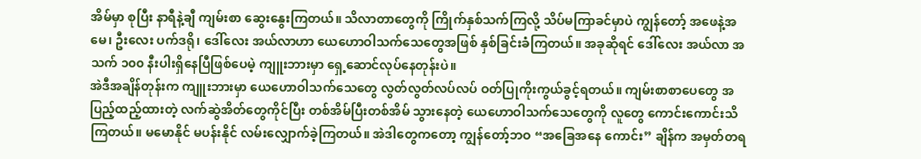အိမ်မှာ စုပြီး နာရီနဲ့ချီ ကျမ်းစာ ဆွေးနွေးကြတယ်။ သိလာတာတွေကို ကြိုက်နှစ်သက်ကြလို့ သိပ်မကြာခင်မှာပဲ ကျွန်တော့် အဖေနဲ့အမေ၊ ဦးလေး ပက်ဒရို၊ ဒေါ်လေး အယ်လာဟာ ယေဟောဝါသက်သေတွေအဖြစ် နှစ်ခြင်းခံကြတယ်။ အခုဆိုရင် ဒေါ်လေး အယ်လာ အသက် ၁၀၀ နီးပါးရှိနေပြီဖြစ်ပေမဲ့ ကျူးဘားမှာ ရှေ့ဆောင်လုပ်နေတုန်းပဲ။
အဲဒီအချိန်တုန်းက ကျူးဘားမှာ ယေဟောဝါသက်သေတွေ လွတ်လွတ်လပ်လပ် ဝတ်ပြုကိုးကွယ်ခွင့်ရတယ်။ ကျမ်းစာစာပေတွေ အပြည့်ထည့်ထားတဲ့ လက်ဆွဲအိတ်တွေကိုင်ပြီး တစ်အိမ်ပြီးတစ်အိမ် သွားနေတဲ့ ယေဟောဝါသက်သေတွေကို လူတွေ ကောင်းကောင်းသိကြတယ်။ မမောနိုင် မပန်းနိုင် လမ်းလျှောက်ခဲ့ကြတယ်။ အဲဒါတွေကတော့ ကျွန်တော့်ဘဝ “အခြေအနေ ကောင်း” ချိန်က အမှတ်တရ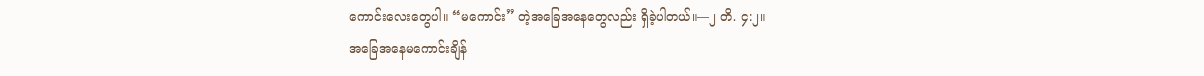ကောင်းလေးတွေပါ။ “မကောင်း” တဲ့အခြေအနေတွေလည်း ရှိခဲ့ပါတယ်။—၂ တိ. ၄:၂။
အခြေအနေမကောင်းချိန်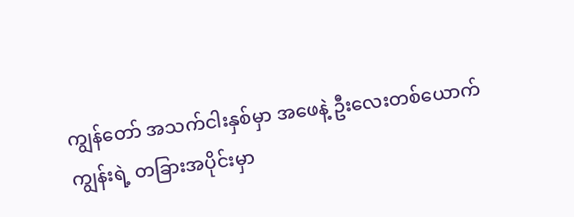ကျွန်တော် အသက်ငါးနှစ်မှာ အဖေနဲ့ ဦးလေးတစ်ယောက် ကျွန်းရဲ့ တခြားအပိုင်းမှာ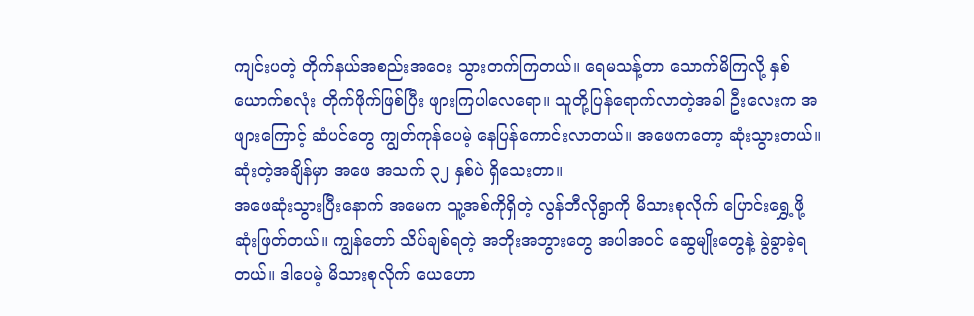ကျင်းပတဲ့ တိုက်နယ်အစည်းအဝေး သွားတက်ကြတယ်။ ရေမသန့်တာ သောက်မိကြလို့ နှစ်ယောက်စလုံး တိုက်ဖိုက်ဖြစ်ပြီး ဖျားကြပါလေရော။ သူတို့ပြန်ရောက်လာတဲ့အခါ ဦးလေးက အဖျားကြောင့် ဆံပင်တွေ ကျွတ်ကုန်ပေမဲ့ နေပြန်ကောင်းလာတယ်။ အဖေကတော့ ဆုံးသွားတယ်။ ဆုံးတဲ့အချိန်မှာ အဖေ အသက် ၃၂ နှစ်ပဲ ရှိသေးတာ။
အဖေဆုံးသွားပြီးနောက် အမေက သူ့အစ်ကိုရှိတဲ့ လွန်ဘီလိုရွာကို မိသားစုလိုက် ပြောင်းရွှေ့ဖို့ ဆုံးဖြတ်တယ်။ ကျွန်တော် သိပ်ချစ်ရတဲ့ အဘိုးအဘွားတွေ အပါအဝင် ဆွေမျိုးတွေနဲ့ ခွဲခွာခဲ့ရတယ်။ ဒါပေမဲ့ မိသားစုလိုက် ယေဟော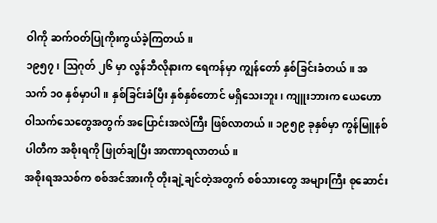ဝါကို ဆက်ဝတ်ပြုကိုးကွယ်ခဲ့ကြတယ်။
၁၉၅၇၊ ဩဂုတ် ၂၆ မှာ လွန်ဘီလိုနားက ရေကန်မှာ ကျွန်တော် နှစ်ခြင်းခံတယ်။ အသက် ၁၀ နှစ်မှာပါ။ နှစ်ခြင်းခံပြီး နှစ်နှစ်တောင် မရှိသေးဘူး၊ ကျူးဘားက ယေဟောဝါသက်သေတွေအတွက် အပြောင်းအလဲကြီး ဖြစ်လာတယ်။ ၁၉၅၉ ခုနှစ်မှာ ကွန်မြူနစ်ပါတီက အစိုးရကို ဖြုတ်ချပြီး အာဏာရလာတယ်။
အစိုးရအသစ်က စစ်အင်အားကို တိုးချဲ့ချင်တဲ့အတွက် စစ်သားတွေ အများကြီး စုဆောင်း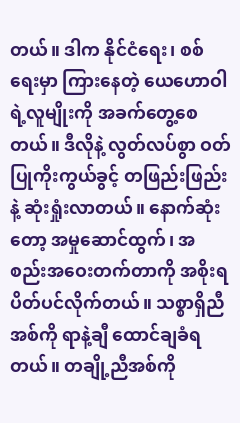တယ်။ ဒါက နိုင်ငံရေး၊ စစ်ရေးမှာ ကြားနေတဲ့ ယေဟောဝါရဲ့လူမျိုးကို အခက်တွေ့စေတယ်။ ဒီလိုနဲ့ လွတ်လပ်စွာ ဝတ်ပြုကိုးကွယ်ခွင့် တဖြည်းဖြည်းနဲ့ ဆုံးရှုံးလာတယ်။ နောက်ဆုံးတော့ အမှုဆောင်ထွက်၊ အစည်းအဝေးတက်တာကို အစိုးရ ပိတ်ပင်လိုက်တယ်။ သစ္စာရှိညီအစ်ကို ရာနဲ့ချီ ထောင်ချခံရတယ်။ တချို့ညီအစ်ကို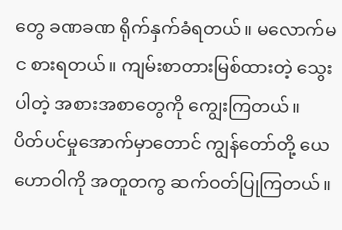တွေ ခဏခဏ ရိုက်နှက်ခံရတယ်။ မလောက်မင စားရတယ်။ ကျမ်းစာတားမြစ်ထားတဲ့ သွေးပါတဲ့ အစားအစာတွေကို ကျွေးကြတယ်။
ပိတ်ပင်မှုအောက်မှာတောင် ကျွန်တော်တို့ ယေဟောဝါကို အတူတကွ ဆက်ဝတ်ပြုကြတယ်။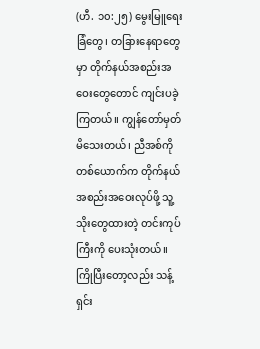(ဟီ. ၁၀:၂၅) မွေးမြူရေးခြံတွေ၊ တခြားနေရာတွေမှာ တိုက်နယ်အစည်းအဝေးတွေတောင် ကျင်းပခဲ့ကြတယ်။ ကျွန်တော်မှတ်မိသေးတယ်၊ ညီအစ်ကိုတစ်ယောက်က တိုက်နယ်အစည်းအဝေးလုပ်ဖို့ သူ့သိုးတွေထားတဲ့ တင်းကုပ်ကြီးကို ပေးသုံးတယ်။ ကြိုပြီးတော့လည်း သန့်ရှင်း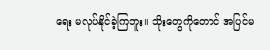ရေး မလုပ်နိုင်ခဲ့ကြဘူး။ သိုးတွေကိုတောင် အပြင်မ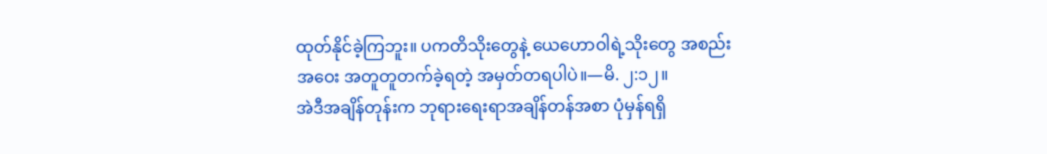ထုတ်နိုင်ခဲ့ကြဘူး။ ပကတိသိုးတွေနဲ့ ယေဟောဝါရဲ့သိုးတွေ အစည်းအဝေး အတူတူတက်ခဲ့ရတဲ့ အမှတ်တရပါပဲ။—မိ. ၂:၁၂။
အဲဒီအချိန်တုန်းက ဘုရားရေးရာအချိန်တန်အစာ ပုံမှန်ရရှိ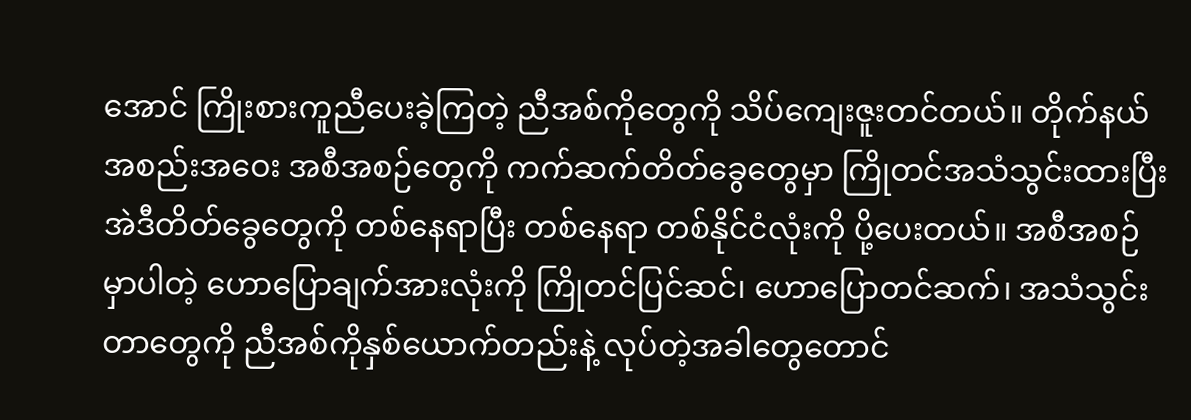အောင် ကြိုးစားကူညီပေးခဲ့ကြတဲ့ ညီအစ်ကိုတွေကို သိပ်ကျေးဇူးတင်တယ်။ တိုက်နယ်အစည်းအဝေး အစီအစဉ်တွေကို ကက်ဆက်တိတ်ခွေတွေမှာ ကြိုတင်အသံသွင်းထားပြီး အဲဒီတိတ်ခွေတွေကို တစ်နေရာပြီး တစ်နေရာ တစ်နိုင်ငံလုံးကို ပို့ပေးတယ်။ အစီအစဉ်မှာပါတဲ့ ဟောပြောချက်အားလုံးကို ကြိုတင်ပြင်ဆင်၊ ဟောပြောတင်ဆက်၊ အသံသွင်းတာတွေကို ညီအစ်ကိုနှစ်ယောက်တည်းနဲ့ လုပ်တဲ့အခါတွေတောင်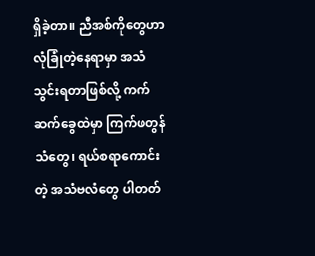ရှိခဲ့တာ။ ညီအစ်ကိုတွေဟာ လုံခြုံတဲ့နေရာမှာ အသံသွင်းရတာဖြစ်လို့ ကက်ဆက်ခွေထဲမှာ ကြက်ဖတွန်သံတွေ၊ ရယ်စရာကောင်းတဲ့ အသံဗလံတွေ ပါတတ်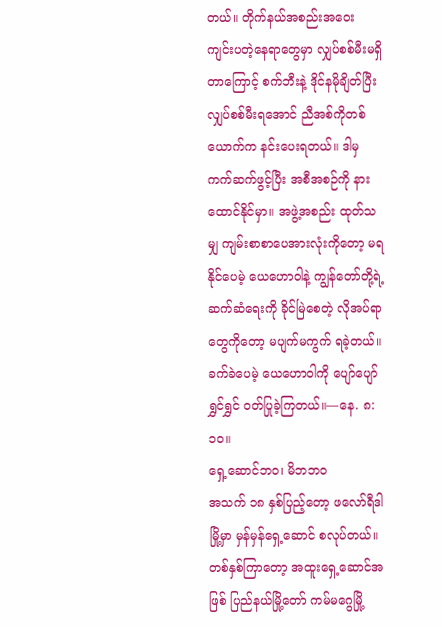တယ်။ တိုက်နယ်အစည်းအဝေး ကျင်းပတဲ့နေရာတွေမှာ လျှပ်စစ်မီးမရှိတာကြောင့် စက်ဘီးနဲ့ ဒိုင်နမိုချိတ်ပြီး လျှပ်စစ်မီးရအောင် ညီအစ်ကိုတစ်ယောက်က နင်းပေးရတယ်။ ဒါမှ ကက်ဆက်ဖွင့်ပြီး အစီအစဉ်ကို နားထောင်နိုင်မှာ။ အဖွဲ့အစည်း ထုတ်သမျှ ကျမ်းစာစာပေအားလုံးကိုတော့ မရနိုင်ပေမဲ့ ယေဟောဝါနဲ့ ကျွန်တော်တို့ရဲ့ဆက်ဆံရေးကို ခိုင်မြဲစေတဲ့ လိုအပ်ရာတွေကိုတော့ မပျက်မကွက် ရခဲ့တယ်။ ခက်ခဲပေမဲ့ ယေဟောဝါကို ပျော်ပျော်ရွှင်ရွှင် ဝတ်ပြုခဲ့ကြတယ်။—နေ. ၈:၁၀။
ရှေ့ဆောင်ဘဝ၊ မိဘဘဝ
အသက် ၁၈ နှစ်ပြည့်တော့ ဖလော်ရီဒါမြို့မှာ မှန်မှန်ရှေ့ဆောင် စလုပ်တယ်။ တစ်နှစ်ကြာတော့ အထူးရှေ့ဆောင်အဖြစ် ပြည်နယ်မြို့တော် ကမ်မဂွေမြို့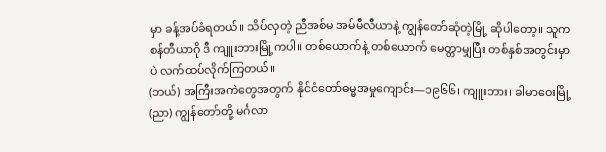မှာ ခန့်အပ်ခံရတယ်။ သိပ်လှတဲ့ ညီအစ်မ အမ်မီလီယာနဲ့ ကျွန်တော်ဆုံတဲ့မြို့ ဆိုပါတော့။ သူက စန်တီယာဂို ဒီ ကျူးဘားမြို့ကပါ။ တစ်ယောက်နဲ့ တစ်ယောက် မေတ္တာမျှပြီး တစ်နှစ်အတွင်းမှာပဲ လက်ထပ်လိုက်ကြတယ်။
(ဘယ်) အကြီးအကဲတွေအတွက် နိုင်ငံတော်ဓမ္မအမှုကျောင်း—၁၉၆၆၊ ကျူးဘား၊ ခါမာဝေးမြို့
(ညာ) ကျွန်တော်တို့ မင်္ဂလာ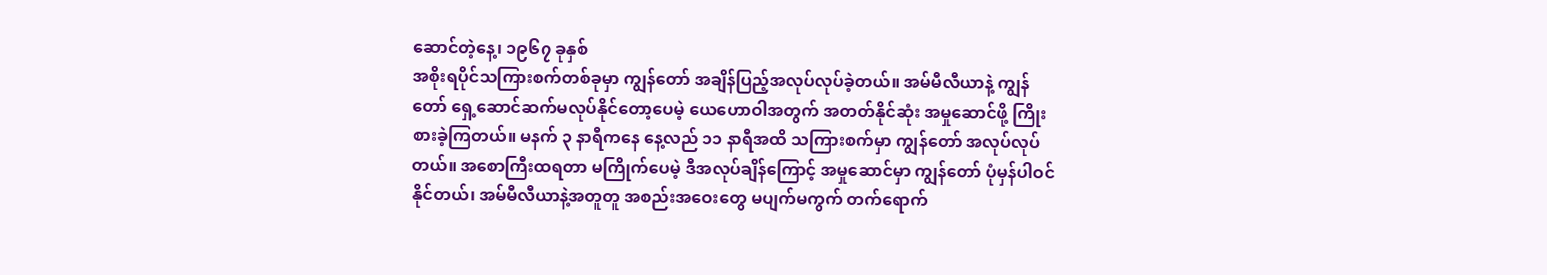ဆောင်တဲ့နေ့၊ ၁၉၆၇ ခုနှစ်
အစိုးရပိုင်သကြားစက်တစ်ခုမှာ ကျွန်တော် အချိန်ပြည့်အလုပ်လုပ်ခဲ့တယ်။ အမ်မီလီယာနဲ့ ကျွန်တော် ရှေ့ဆောင်ဆက်မလုပ်နိုင်တော့ပေမဲ့ ယေဟောဝါအတွက် အတတ်နိုင်ဆုံး အမှုဆောင်ဖို့ ကြိုးစားခဲ့ကြတယ်။ မနက် ၃ နာရီကနေ နေ့လည် ၁၁ နာရီအထိ သကြားစက်မှာ ကျွန်တော် အလုပ်လုပ်တယ်။ အစောကြီးထရတာ မကြိုက်ပေမဲ့ ဒီအလုပ်ချိန်ကြောင့် အမှုဆောင်မှာ ကျွန်တော် ပုံမှန်ပါဝင်နိုင်တယ်၊ အမ်မီလီယာနဲ့အတူတူ အစည်းအဝေးတွေ မပျက်မကွက် တက်ရောက်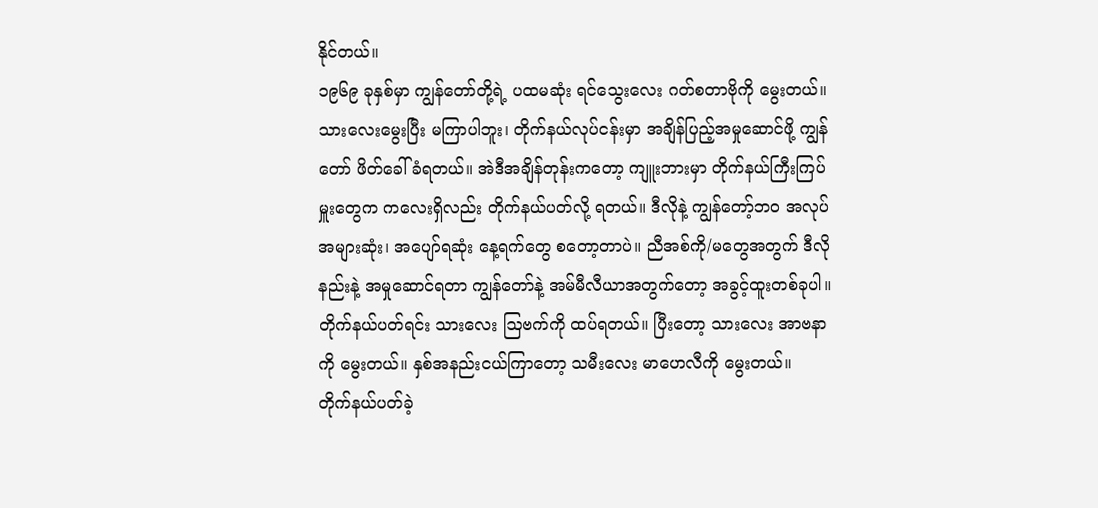နိုင်တယ်။
၁၉၆၉ ခုနှစ်မှာ ကျွန်တော်တို့ရဲ့ ပထမဆုံး ရင်သွေးလေး ဂတ်စတာဗိုကို မွေးတယ်။ သားလေးမွေးပြီး မကြာပါဘူး၊ တိုက်နယ်လုပ်ငန်းမှာ အချိန်ပြည့်အမှုဆောင်ဖို့ ကျွန်တော် ဖိတ်ခေါ်ခံရတယ်။ အဲဒီအချိန်တုန်းကတော့ ကျူးဘားမှာ တိုက်နယ်ကြီးကြပ်မှူးတွေက ကလေးရှိလည်း တိုက်နယ်ပတ်လို့ ရတယ်။ ဒီလိုနဲ့ ကျွန်တော့်ဘဝ အလုပ်အများဆုံး၊ အပျော်ရဆုံး နေ့ရက်တွေ စတော့တာပဲ။ ညီအစ်ကို/မတွေအတွက် ဒီလိုနည်းနဲ့ အမှုဆောင်ရတာ ကျွန်တော်နဲ့ အမ်မီလီယာအတွက်တော့ အခွင့်ထူးတစ်ခုပါ။ တိုက်နယ်ပတ်ရင်း သားလေး ဩဗက်ကို ထပ်ရတယ်။ ပြီးတော့ သားလေး အာဗနာ ကို မွေးတယ်။ နှစ်အနည်းငယ်ကြာတော့ သမီးလေး မာဟေလီကို မွေးတယ်။
တိုက်နယ်ပတ်ခဲ့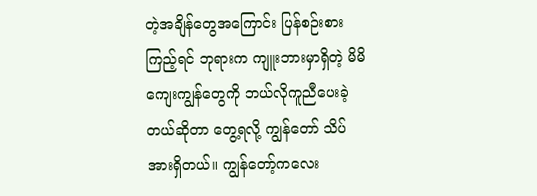တဲ့အချိန်တွေအကြောင်း ပြန်စဉ်းစားကြည့်ရင် ဘုရားက ကျူးဘားမှာရှိတဲ့ မိမိကျေးကျွန်တွေကို ဘယ်လိုကူညီပေးခဲ့တယ်ဆိုတာ တွေ့ရလို့ ကျွန်တော် သိပ်အားရှိတယ်။ ကျွန်တော့်ကလေး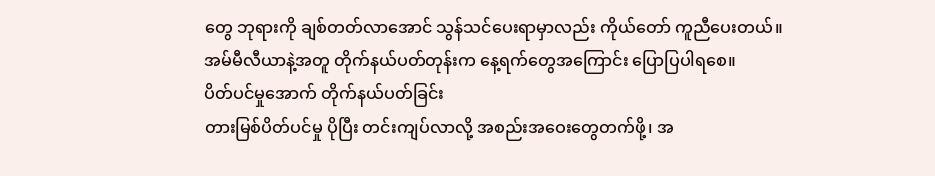တွေ ဘုရားကို ချစ်တတ်လာအောင် သွန်သင်ပေးရာမှာလည်း ကိုယ်တော် ကူညီပေးတယ်။ အမ်မီလီယာနဲ့အတူ တိုက်နယ်ပတ်တုန်းက နေ့ရက်တွေအကြောင်း ပြောပြပါရစေ။
ပိတ်ပင်မှုအောက် တိုက်နယ်ပတ်ခြင်း
တားမြစ်ပိတ်ပင်မှု ပိုပြီး တင်းကျပ်လာလို့ အစည်းအဝေးတွေတက်ဖို့၊ အ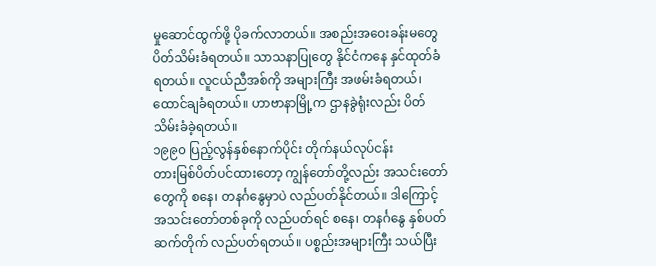မှုဆောင်ထွက်ဖို့ ပိုခက်လာတယ်။ အစည်းအဝေးခန်းမတွေ ပိတ်သိမ်းခံရတယ်။ သာသနာပြုတွေ နိုင်ငံကနေ နှင်ထုတ်ခံရတယ်။ လူငယ်ညီအစ်ကို အများကြီး အဖမ်းခံရတယ်၊ ထောင်ချခံရတယ်။ ဟာဗာနာမြို့က ဌာနခွဲရုံးလည်း ပိတ်သိမ်းခံခဲ့ရတယ်။
၁၉၉၀ ပြည့်လွန်နှစ်နောက်ပိုင်း တိုက်နယ်လုပ်ငန်း
တားမြစ်ပိတ်ပင်ထားတော့ ကျွန်တော်တို့လည်း အသင်းတော်တွေကို စနေ၊ တနင်္ဂနွေမှာပဲ လည်ပတ်နိုင်တယ်။ ဒါကြောင့် အသင်းတော်တစ်ခုကို လည်ပတ်ရင် စနေ၊ တနင်္ဂနွေ နှစ်ပတ်ဆက်တိုက် လည်ပတ်ရတယ်။ ပစ္စည်းအများကြီး သယ်ပြီး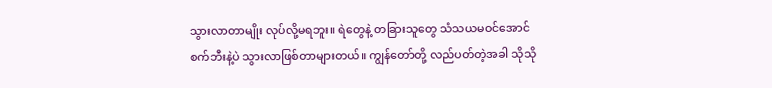သွားလာတာမျိုး လုပ်လို့မရဘူး။ ရဲတွေနဲ့ တခြားသူတွေ သံသယမဝင်အောင် စက်ဘီးနဲ့ပဲ သွားလာဖြစ်တာများတယ်။ ကျွန်တော်တို့ လည်ပတ်တဲ့အခါ သိုသို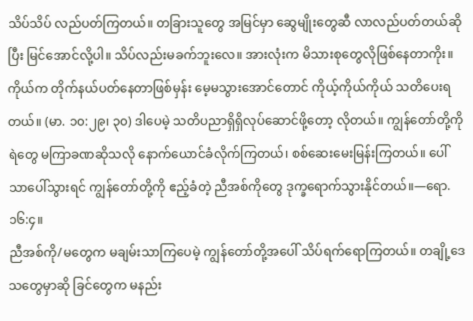သိပ်သိပ် လည်ပတ်ကြတယ်။ တခြားသူတွေ အမြင်မှာ ဆွေမျိုးတွေဆီ လာလည်ပတ်တယ်ဆိုပြီး မြင်အောင်လို့ပါ။ သိပ်လည်းမခက်ဘူးလေ။ အားလုံးက မိသားစုတွေလိုဖြစ်နေတာကိုး။ ကိုယ်က တိုက်နယ်ပတ်နေတာဖြစ်မှန်း မေ့မသွားအောင်တောင် ကိုယ့်ကိုယ်ကိုယ် သတိပေးရတယ်။ (မာ. ၁၀:၂၉၊ ၃၀) ဒါပေမဲ့ သတိပညာရှိရှိလုပ်ဆောင်ဖို့တော့ လိုတယ်။ ကျွန်တော်တို့ကို ရဲတွေ မကြာခဏဆိုသလို နောက်ယောင်ခံလိုက်ကြတယ်၊ စစ်ဆေးမေးမြန်းကြတယ်။ ပေါ်သာပေါ်သွားရင် ကျွန်တော်တို့ကို ဧည့်ခံတဲ့ ညီအစ်ကိုတွေ ဒုက္ခရောက်သွားနိုင်တယ်။—ရော. ၁၆:၄။
ညီအစ်ကို/မတွေက မချမ်းသာကြပေမဲ့ ကျွန်တော်တို့အပေါ် သိပ်ရက်ရောကြတယ်။ တချို့ဒေသတွေမှာဆို ခြင်တွေက မနည်း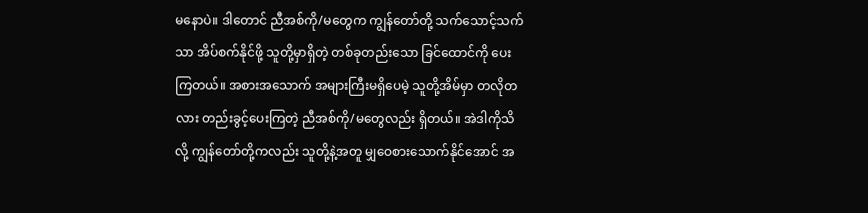မနောပဲ။ ဒါတောင် ညီအစ်ကို/မတွေက ကျွန်တော်တို့ သက်သောင့်သက်သာ အိပ်စက်နိုင်ဖို့ သူတို့မှာရှိတဲ့ တစ်ခုတည်းသော ခြင်ထောင်ကို ပေးကြတယ်။ အစားအသောက် အများကြီးမရှိပေမဲ့ သူတို့အိမ်မှာ တလိုတလား တည်းခွင့်ပေးကြတဲ့ ညီအစ်ကို/မတွေလည်း ရှိတယ်။ အဲဒါကိုသိလို့ ကျွန်တော်တို့ကလည်း သူတို့နဲ့အတူ မျှဝေစားသောက်နိုင်အောင် အ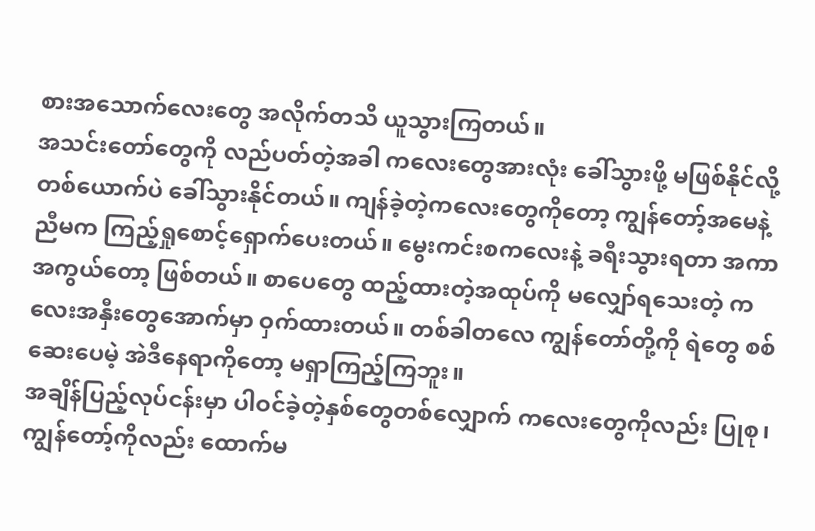စားအသောက်လေးတွေ အလိုက်တသိ ယူသွားကြတယ်။
အသင်းတော်တွေကို လည်ပတ်တဲ့အခါ ကလေးတွေအားလုံး ခေါ်သွားဖို့ မဖြစ်နိုင်လို့ တစ်ယောက်ပဲ ခေါ်သွားနိုင်တယ်။ ကျန်ခဲ့တဲ့ကလေးတွေကိုတော့ ကျွန်တော့်အမေနဲ့ ညီမက ကြည့်ရှုစောင့်ရှောက်ပေးတယ်။ မွေးကင်းစကလေးနဲ့ ခရီးသွားရတာ အကာအကွယ်တော့ ဖြစ်တယ်။ စာပေတွေ ထည့်ထားတဲ့အထုပ်ကို မလျှော်ရသေးတဲ့ ကလေးအနှီးတွေအောက်မှာ ဝှက်ထားတယ်။ တစ်ခါတလေ ကျွန်တော်တို့ကို ရဲတွေ စစ်ဆေးပေမဲ့ အဲဒီနေရာကိုတော့ မရှာကြည့်ကြဘူး။
အချိန်ပြည့်လုပ်ငန်းမှာ ပါဝင်ခဲ့တဲ့နှစ်တွေတစ်လျှောက် ကလေးတွေကိုလည်း ပြုစု၊ ကျွန်တော့်ကိုလည်း ထောက်မ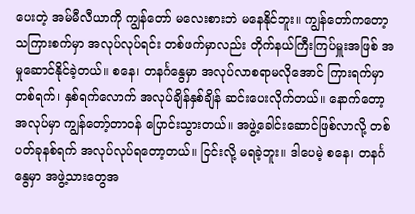ပေးတဲ့ အမ်မီလီယာကို ကျွန်တော် မလေးစားဘဲ မနေနိုင်ဘူး။ ကျွန်တော်ကတော့ သကြားစက်မှာ အလုပ်လုပ်ရင်း တစ်ဖက်မှာလည်း တိုက်နယ်ကြီးကြပ်မှူးအဖြစ် အမှုဆောင်နိုင်ခဲ့တယ်။ စနေ၊ တနင်္ဂနွေမှာ အလုပ်လာစရာမလိုအောင် ကြားရက်မှာ တစ်ရက်၊ နှစ်ရက်လောက် အလုပ်ချိန်နှစ်ချိန် ဆင်းပေးလိုက်တယ်။ နောက်တော့ အလုပ်မှာ ကျွန်တော့်တာဝန် ပြောင်းသွားတယ်။ အဖွဲ့ခေါင်းဆောင်ဖြစ်လာလို့ တစ်ပတ်ခုနစ်ရက် အလုပ်လုပ်ရတော့တယ်။ ငြင်းလို့ မရခဲ့ဘူး။ ဒါပေမဲ့ စနေ၊ တနင်္ဂနွေမှာ အဖွဲ့သားတွေအ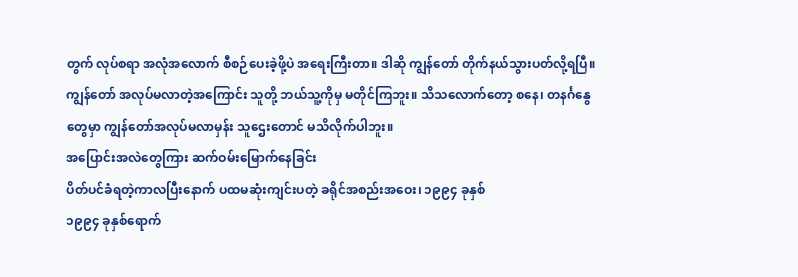တွက် လုပ်စရာ အလုံအလောက် စီစဉ်ပေးခဲ့ဖို့ပဲ အရေးကြီးတာ။ ဒါဆို ကျွန်တော် တိုက်နယ်သွားပတ်လို့ရပြီ။ ကျွန်တော် အလုပ်မလာတဲ့အကြောင်း သူတို့ ဘယ်သူ့ကိုမှ မတိုင်ကြဘူး။ သိသလောက်တော့ စနေ၊ တနင်္ဂနွေတွေမှာ ကျွန်တော်အလုပ်မလာမှန်း သူဌေးတောင် မသိလိုက်ပါဘူး။
အပြောင်းအလဲတွေကြား ဆက်ဝမ်းမြောက်နေခြင်း
ပိတ်ပင်ခံရတဲ့ကာလပြီးနောက် ပထမဆုံးကျင်းပတဲ့ ခရိုင်အစည်းအဝေး၊ ၁၉၉၄ ခုနှစ်
၁၉၉၄ ခုနှစ်ရောက်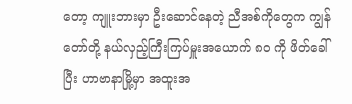တော့ ကျူးဘားမှာ ဦးဆောင်နေတဲ့ ညီအစ်ကိုတွေက ကျွန်တော်တို့ နယ်လှည့်ကြီးကြပ်မှူးအယောက် ၈၀ ကို ဖိတ်ခေါ်ပြီး ဟာဗာနာမြို့မှာ အထူးအ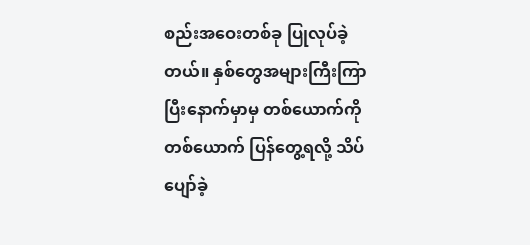စည်းအဝေးတစ်ခု ပြုလုပ်ခဲ့တယ်။ နှစ်တွေအများကြီးကြာပြီးနောက်မှာမှ တစ်ယောက်ကိုတစ်ယောက် ပြန်တွေ့ရလို့ သိပ်ပျော်ခဲ့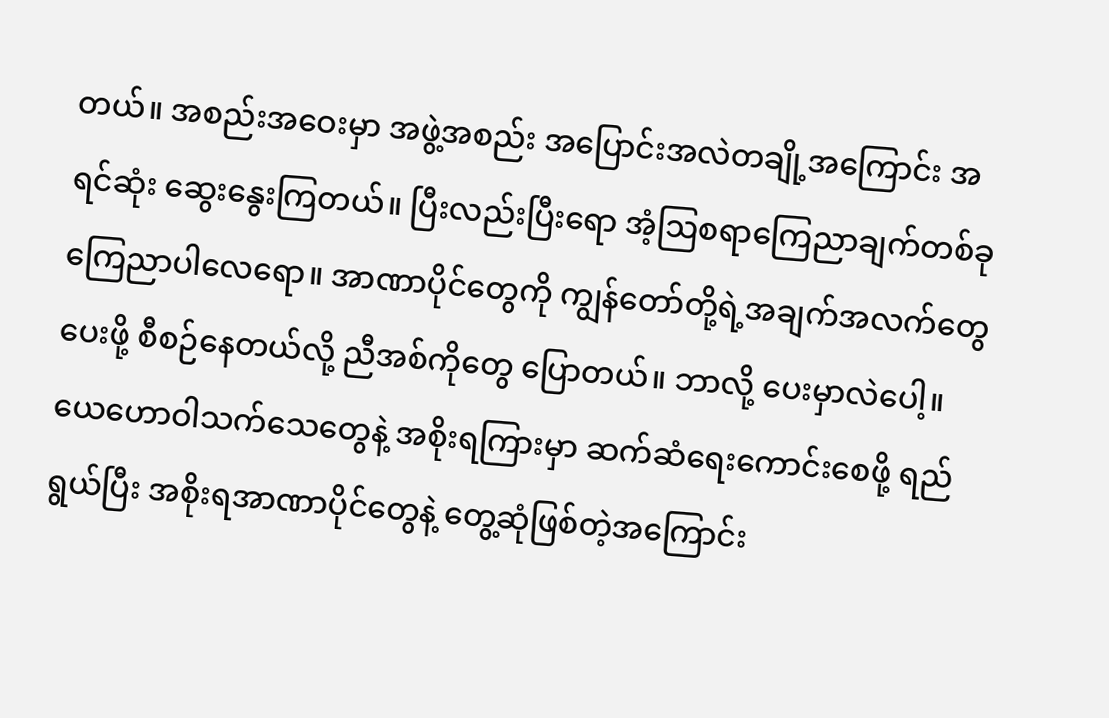တယ်။ အစည်းအဝေးမှာ အဖွဲ့အစည်း အပြောင်းအလဲတချို့အကြောင်း အရင်ဆုံး ဆွေးနွေးကြတယ်။ ပြီးလည်းပြီးရော အံ့ဩစရာကြေညာချက်တစ်ခု ကြေညာပါလေရော။ အာဏာပိုင်တွေကို ကျွန်တော်တို့ရဲ့အချက်အလက်တွေပေးဖို့ စီစဉ်နေတယ်လို့ ညီအစ်ကိုတွေ ပြောတယ်။ ဘာလို့ ပေးမှာလဲပေါ့။
ယေဟောဝါသက်သေတွေနဲ့ အစိုးရကြားမှာ ဆက်ဆံရေးကောင်းစေဖို့ ရည်ရွယ်ပြီး အစိုးရအာဏာပိုင်တွေနဲ့ တွေ့ဆုံဖြစ်တဲ့အကြောင်း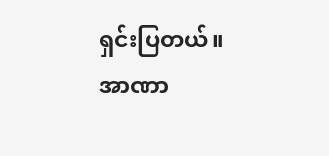ရှင်းပြတယ်။ အာဏာ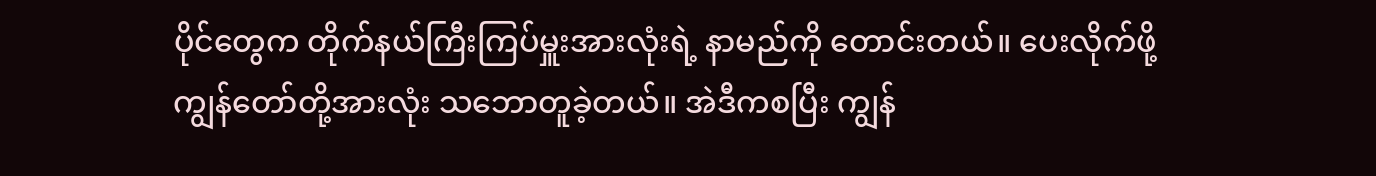ပိုင်တွေက တိုက်နယ်ကြီးကြပ်မှူးအားလုံးရဲ့ နာမည်ကို တောင်းတယ်။ ပေးလိုက်ဖို့ ကျွန်တော်တို့အားလုံး သဘောတူခဲ့တယ်။ အဲဒီကစပြီး ကျွန်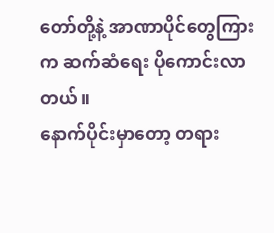တော်တို့နဲ့ အာဏာပိုင်တွေကြားက ဆက်ဆံရေး ပိုကောင်းလာတယ်။
နောက်ပိုင်းမှာတော့ တရား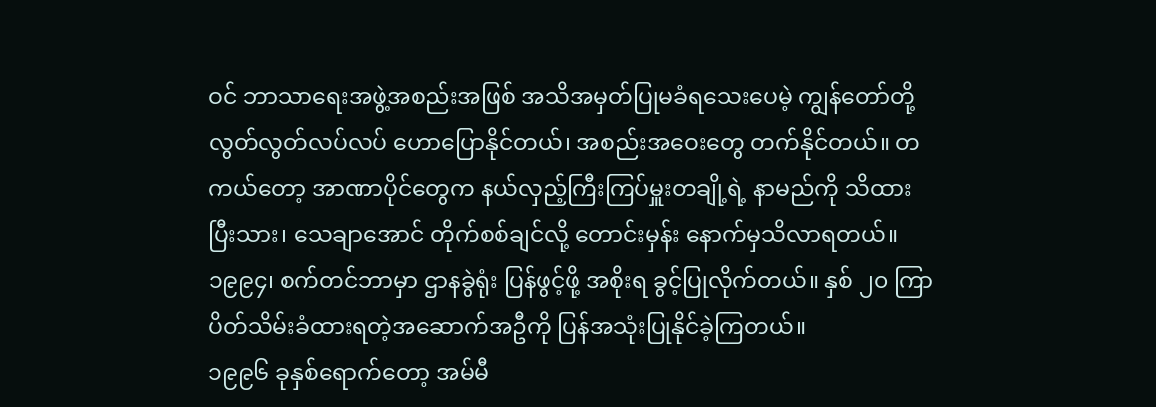ဝင် ဘာသာရေးအဖွဲ့အစည်းအဖြစ် အသိအမှတ်ပြုမခံရသေးပေမဲ့ ကျွန်တော်တို့ လွတ်လွတ်လပ်လပ် ဟောပြောနိုင်တယ်၊ အစည်းအဝေးတွေ တက်နိုင်တယ်။ တကယ်တော့ အာဏာပိုင်တွေက နယ်လှည့်ကြီးကြပ်မှူးတချို့ရဲ့ နာမည်ကို သိထားပြီးသား၊ သေချာအောင် တိုက်စစ်ချင်လို့ တောင်းမှန်း နောက်မှသိလာရတယ်။
၁၉၉၄၊ စက်တင်ဘာမှာ ဌာနခွဲရုံး ပြန်ဖွင့်ဖို့ အစိုးရ ခွင့်ပြုလိုက်တယ်။ နှစ် ၂၀ ကြာ ပိတ်သိမ်းခံထားရတဲ့အဆောက်အဦကို ပြန်အသုံးပြုနိုင်ခဲ့ကြတယ်။
၁၉၉၆ ခုနှစ်ရောက်တော့ အမ်မီ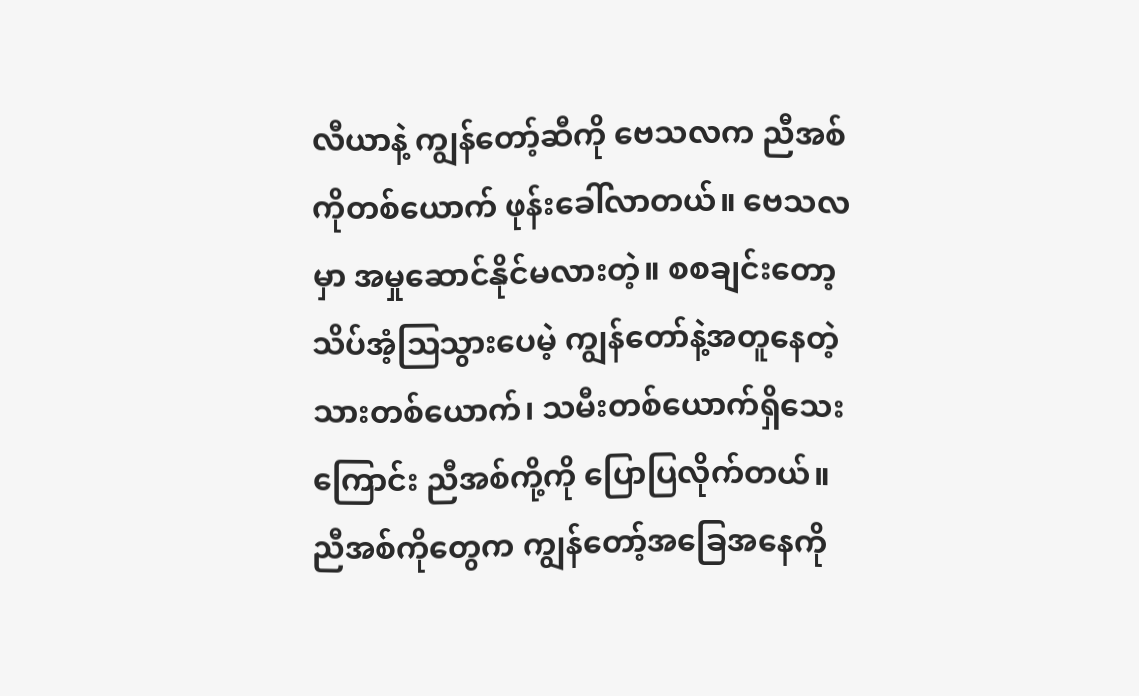လီယာနဲ့ ကျွန်တော့်ဆီကို ဗေသလက ညီအစ်ကိုတစ်ယောက် ဖုန်းခေါ်လာတယ်။ ဗေသလမှာ အမှုဆောင်နိုင်မလားတဲ့။ စစချင်းတော့ သိပ်အံ့ဩသွားပေမဲ့ ကျွန်တော်နဲ့အတူနေတဲ့ သားတစ်ယောက်၊ သမီးတစ်ယောက်ရှိသေးကြောင်း ညီအစ်ကို့ကို ပြောပြလိုက်တယ်။ ညီအစ်ကိုတွေက ကျွန်တော့်အခြေအနေကို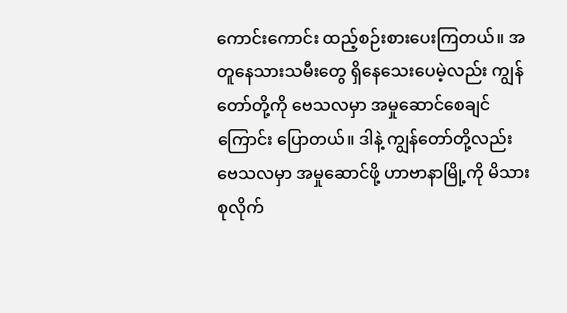ကောင်းကောင်း ထည့်စဉ်းစားပေးကြတယ်။ အတူနေသားသမီးတွေ ရှိနေသေးပေမဲ့လည်း ကျွန်တော်တို့ကို ဗေသလမှာ အမှုဆောင်စေချင်ကြောင်း ပြောတယ်။ ဒါနဲ့ ကျွန်တော်တို့လည်း ဗေသလမှာ အမှုဆောင်ဖို့ ဟာဗာနာမြို့ကို မိသားစုလိုက်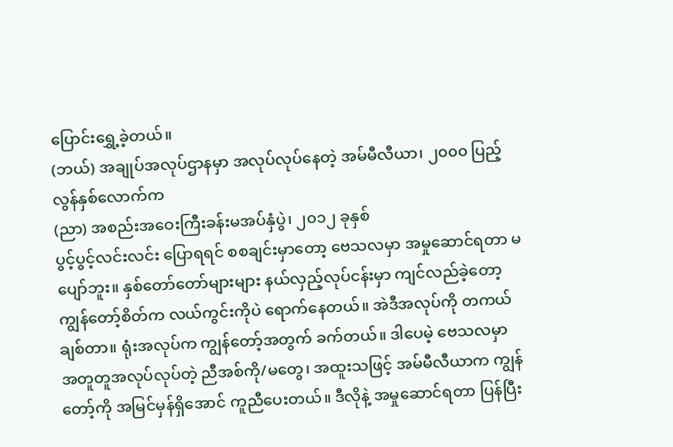ပြောင်းရွှေ့ခဲ့တယ်။
(ဘယ်) အချုပ်အလုပ်ဌာနမှာ အလုပ်လုပ်နေတဲ့ အမ်မီလီယာ၊ ၂၀၀၀ ပြည့်လွန်နှစ်လောက်က
(ညာ) အစည်းအဝေးကြီးခန်းမအပ်နှံပွဲ၊ ၂၀၁၂ ခုနှစ်
ပွင့်ပွင့်လင်းလင်း ပြောရရင် စစချင်းမှာတော့ ဗေသလမှာ အမှုဆောင်ရတာ မပျော်ဘူး။ နှစ်တော်တော်များများ နယ်လှည့်လုပ်ငန်းမှာ ကျင်လည်ခဲ့တော့ ကျွန်တော့်စိတ်က လယ်ကွင်းကိုပဲ ရောက်နေတယ်။ အဲဒီအလုပ်ကို တကယ်ချစ်တာ။ ရုံးအလုပ်က ကျွန်တော့်အတွက် ခက်တယ်။ ဒါပေမဲ့ ဗေသလမှာ အတူတူအလုပ်လုပ်တဲ့ ညီအစ်ကို/မတွေ၊ အထူးသဖြင့် အမ်မီလီယာက ကျွန်တော့်ကို အမြင်မှန်ရှိအောင် ကူညီပေးတယ်။ ဒီလိုနဲ့ အမှုဆောင်ရတာ ပြန်ပြီး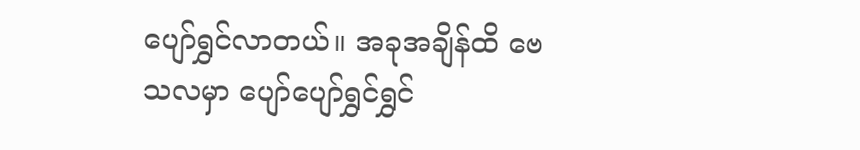ပျော်ရွှင်လာတယ်။ အခုအချိန်ထိ ဗေသလမှာ ပျော်ပျော်ရွှင်ရွှင်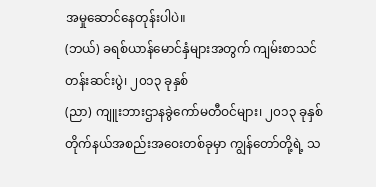အမှုဆောင်နေတုန်းပါပဲ။
(ဘယ်) ခရစ်ယာန်မောင်နှံများအတွက် ကျမ်းစာသင်တန်းဆင်းပွဲ၊ ၂၀၁၃ ခုနှစ်
(ညာ) ကျူးဘားဌာနခွဲကော်မတီဝင်များ၊ ၂၀၁၃ ခုနှစ်
တိုက်နယ်အစည်းအဝေးတစ်ခုမှာ ကျွန်တော်တို့ရဲ့ သ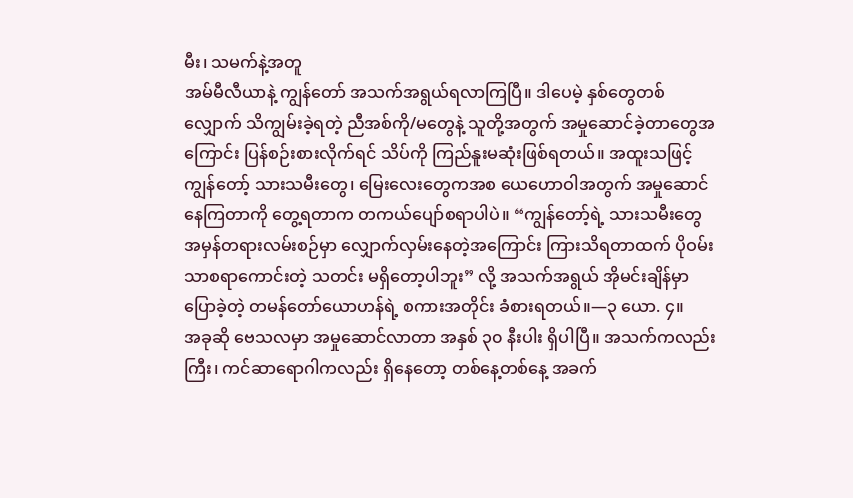မီး၊ သမက်နဲ့အတူ
အမ်မီလီယာနဲ့ ကျွန်တော် အသက်အရွယ်ရလာကြပြီ။ ဒါပေမဲ့ နှစ်တွေတစ်လျှောက် သိကျွမ်းခဲ့ရတဲ့ ညီအစ်ကို/မတွေနဲ့ သူတို့အတွက် အမှုဆောင်ခဲ့တာတွေအကြောင်း ပြန်စဉ်းစားလိုက်ရင် သိပ်ကို ကြည်နူးမဆုံးဖြစ်ရတယ်။ အထူးသဖြင့် ကျွန်တော့် သားသမီးတွေ၊ မြေးလေးတွေကအစ ယေဟောဝါအတွက် အမှုဆောင်နေကြတာကို တွေ့ရတာက တကယ်ပျော်စရာပါပဲ။ “ကျွန်တော့်ရဲ့ သားသမီးတွေ အမှန်တရားလမ်းစဉ်မှာ လျှောက်လှမ်းနေတဲ့အကြောင်း ကြားသိရတာထက် ပိုဝမ်းသာစရာကောင်းတဲ့ သတင်း မရှိတော့ပါဘူး” လို့ အသက်အရွယ် အိုမင်းချိန်မှာ ပြောခဲ့တဲ့ တမန်တော်ယောဟန်ရဲ့ စကားအတိုင်း ခံစားရတယ်။—၃ ယော. ၄။
အခုဆို ဗေသလမှာ အမှုဆောင်လာတာ အနှစ် ၃၀ နီးပါး ရှိပါပြီ။ အသက်ကလည်းကြီး၊ ကင်ဆာရောဂါကလည်း ရှိနေတော့ တစ်နေ့တစ်နေ့ အခက်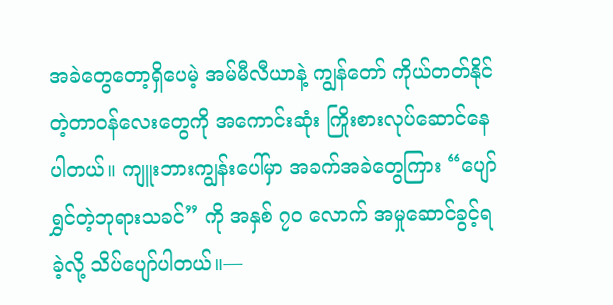အခဲတွေတော့ရှိပေမဲ့ အမ်မီလီယာနဲ့ ကျွန်တော် ကိုယ်တတ်နိုင်တဲ့တာဝန်လေးတွေကို အကောင်းဆုံး ကြိုးစားလုပ်ဆောင်နေပါတယ်။ ကျူးဘားကျွန်းပေါ်မှာ အခက်အခဲတွေကြား “ပျော်ရွှင်တဲ့ဘုရားသခင်” ကို အနှစ် ၇၀ လောက် အမှုဆောင်ခွင့်ရခဲ့လို့ သိပ်ပျော်ပါတယ်။—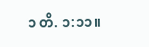၁ တိ. ၁:၁၁။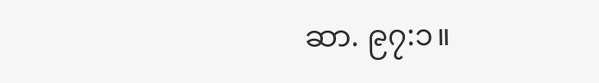ဆာ. ၉၇:၁။